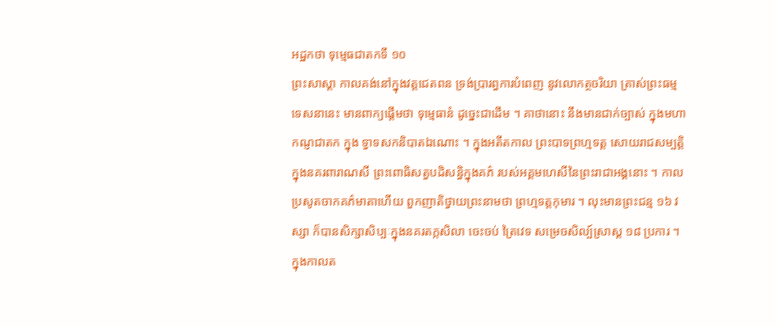អដ្ឋកថា ទុម្មេធជាតកទី ១០
ព្រះសាស្តា កាលគង់នៅក្នុងវត្តជេតពន ទ្រង់ប្រារព្ធការបំពេញ នូវលោកត្ថចរិយា ត្រាស់ព្រះធម្មទេសនានេះ មានពាក្យផ្តើមថា ទុម្មេធានំ ដូច្នេះជាដើម ។ គាថានោះ នឹងមានជាក់ច្បាស់ ក្នុងមហាកណ្ញជាតក ក្នុង ទ្វាទសកនិបាតឯណោះ ។ ក្នុងអតីតកាល ព្រះបាទព្រហ្មទត្ត សោយរាជសម្បត្តិក្នុងនគរពារាណសី ព្រះពោធិសត្វបដិសន្ធិក្នុងគភ៌ របស់អគ្គមហេសីនៃព្រះរាជាអង្គនោះ ។ កាល ប្រសូតចាកគភ៌មាតាហើយ ពួកញាតិថ្វាយព្រះនាមថា ព្រហ្មទត្តកុមារ ។ លុះមានព្រះជន្ម ១៦ វស្សា ក៏បានសិក្សាសិប្បៈក្នុងនគរតក្កសិលា ចេះចប់ ត្រៃវេទ សម្រេចសិល្ប៍ស្រាស្ត ១៨ ប្រការ ។ ក្នុងកាលត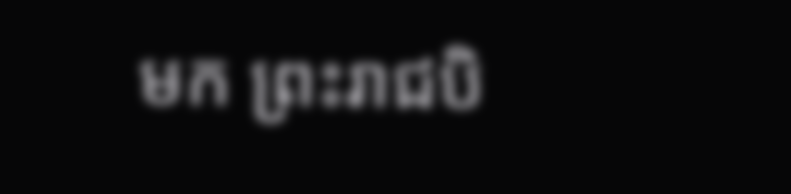មក ព្រះរាជបិ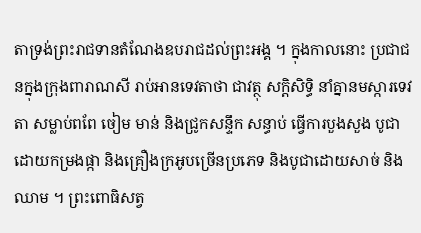តាទ្រង់ព្រះរាជទានតំណែងឧបរាជដល់ព្រះអង្គ ។ ក្នុងកាលនោះ ប្រជាជនក្នុងក្រុងពារាណសី រាប់អានទេវតាថា ជាវត្ថុ សក្តិសិទ្ធិ នាំគ្នានមស្ការទេវតា សម្លាប់ពពែ ចៀម មាន់ និងជ្រូកសន្ទឹក សន្ធាប់ ធ្វើការបួងសួង បូជាដោយកម្រងផ្កា និងគ្រឿងក្រអូបច្រើនប្រភេទ និងបូជាដោយសាច់ និងឈាម ។ ព្រះពោធិសត្វ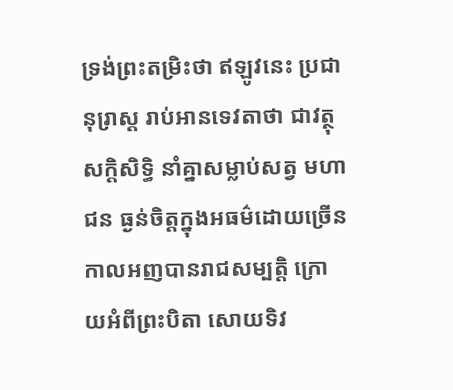ទ្រង់ព្រះតម្រិះថា ឥឡូវនេះ ប្រជានុរ្រាស្ត រាប់អានទេវតាថា ជាវត្ថុសក្តិសិទ្ធិ នាំគ្នាសម្លាប់សត្វ មហាជន ធ្ងន់ចិត្តក្នុងអធម៌ដោយច្រើន កាលអញបានរាជសម្បត្តិ ក្រោយអំពីព្រះបិតា សោយទិវ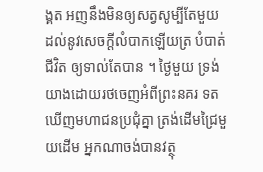ង្គត អញនឹងមិនឲ្យសត្វសូម្បីតែមួយ ដល់នូវសេចក្តីលំបាកឡើយត្រ បំបាត់ជីវិត ឲ្យទាល់តែបាន ។ ថ្ងៃមួយ ទ្រង់យាងដោយរថចេញអំពីព្រះនគរ ទតឃើញមហាជនប្រជុំគ្នា ត្រង់ដើមជ្រៃមួយដើម អ្នកណាចង់បានវត្ថុ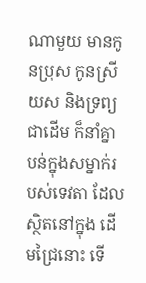ណាមួយ មានកូនប្រុស កូនស្រី យស និងទ្រព្យជាដើម ក៏នាំគ្នាបន់ក្នុងសម្នាក់របស់ទេវតា ដែលស្ថិតនៅក្នុង ដើមជ្រៃនោះ ទើ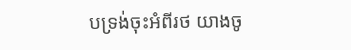បទ្រង់ចុះអំពីរថ យាងចូ